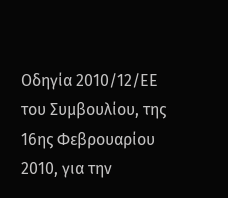Οδηγία 2010/12/ΕΕ του Συμβουλίου, της 16ης Φεβρουαρίου 2010, για την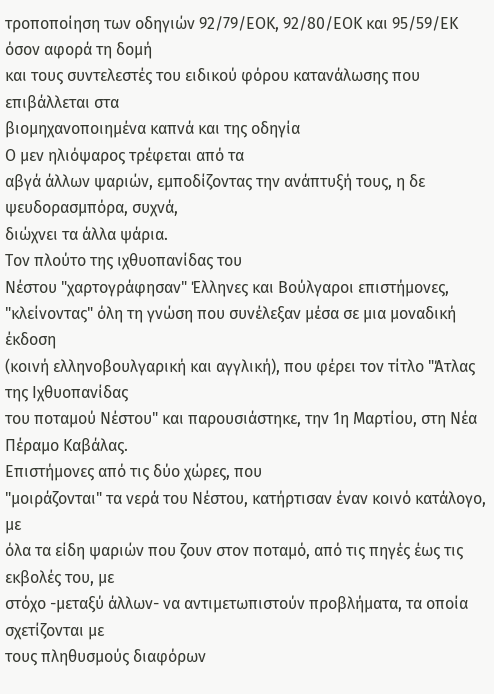τροποποίηση των οδηγιών 92/79/ΕΟΚ, 92/80/ΕΟΚ και 95/59/ΕΚ όσον αφορά τη δομή
και τους συντελεστές του ειδικού φόρου κατανάλωσης που επιβάλλεται στα
βιομηχανοποιημένα καπνά και της οδηγία
Ο μεν ηλιόψαρος τρέφεται από τα
αβγά άλλων ψαριών, εμποδίζοντας την ανάπτυξή τους, η δε ψευδορασμπόρα, συχνά,
διώχνει τα άλλα ψάρια.
Τον πλούτο της ιχθυοπανίδας του
Νέστου "χαρτογράφησαν" Έλληνες και Βούλγαροι επιστήμονες,
"κλείνοντας" όλη τη γνώση που συνέλεξαν μέσα σε μια μοναδική έκδοση
(κοινή ελληνοβουλγαρική και αγγλική), που φέρει τον τίτλο "Άτλας της Ιχθυοπανίδας
του ποταμού Νέστου" και παρουσιάστηκε, την 1η Μαρτίου, στη Νέα
Πέραμο Καβάλας.
Επιστήμονες από τις δύο χώρες, που
"μοιράζονται" τα νερά του Νέστου, κατήρτισαν έναν κοινό κατάλογο, με
όλα τα είδη ψαριών που ζουν στον ποταμό, από τις πηγές έως τις εκβολές του, με
στόχο -μεταξύ άλλων- να αντιμετωπιστούν προβλήματα, τα οποία σχετίζονται με
τους πληθυσμούς διαφόρων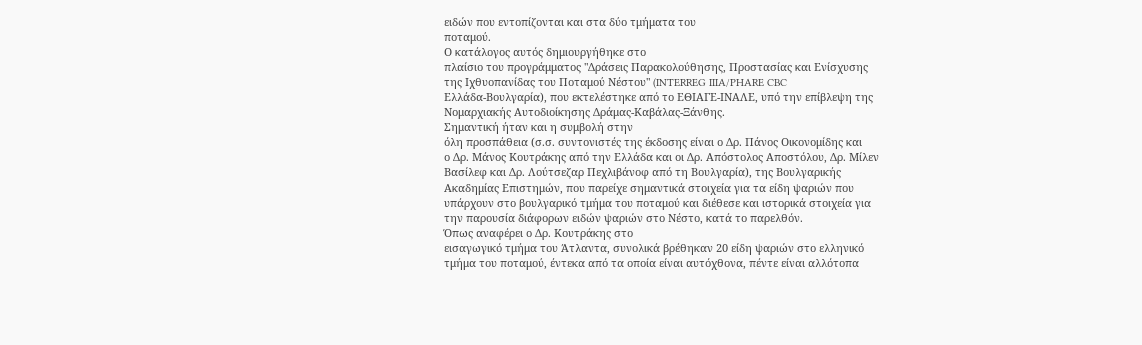ειδών που εντοπίζονται και στα δύο τμήματα του
ποταμού.
Ο κατάλογος αυτός δημιουργήθηκε στο
πλαίσιο του προγράμματος "Δράσεις Παρακολούθησης, Προστασίας και Ενίσχυσης
της Ιχθυοπανίδας του Ποταμού Νέστου" (INTERREG IIIA/PHARE CBC
Ελλάδα-Βουλγαρία), που εκτελέστηκε από το ΕΘΙΑΓΕ-ΙΝΑΛΕ, υπό την επίβλεψη της
Νομαρχιακής Αυτοδιοίκησης Δράμας-Καβάλας-Ξάνθης.
Σημαντική ήταν και η συμβολή στην
όλη προσπάθεια (σ.σ. συντονιστές της έκδοσης είναι ο Δρ. Πάνος Οικονομίδης και
ο Δρ. Μάνος Κουτράκης από την Ελλάδα και οι Δρ. Απόστολος Αποστόλου, Δρ. Μίλεν
Βασίλεφ και Δρ. Λούτσεζαρ Πεχλιβάνοφ από τη Βουλγαρία), της Βουλγαρικής
Ακαδημίας Επιστημών, που παρείχε σημαντικά στοιχεία για τα είδη ψαριών που
υπάρχουν στο βουλγαρικό τμήμα του ποταμού και διέθεσε και ιστορικά στοιχεία για
την παρουσία διάφορων ειδών ψαριών στο Νέστο, κατά το παρελθόν.
Όπως αναφέρει ο Δρ. Κουτράκης στο
εισαγωγικό τμήμα του Άτλαντα, συνολικά βρέθηκαν 20 είδη ψαριών στο ελληνικό
τμήμα του ποταμού, έντεκα από τα οποία είναι αυτόχθονα, πέντε είναι αλλότοπα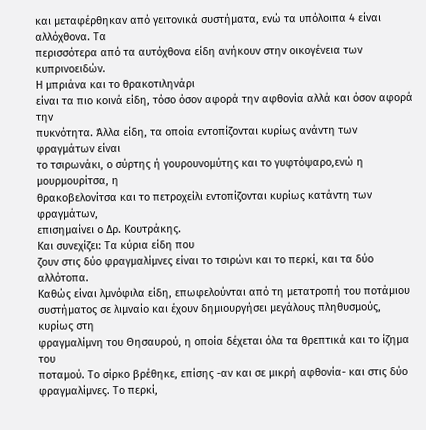και μεταφέρθηκαν από γειτονικά συστήματα, ενώ τα υπόλοιπα 4 είναι αλλόχθονα. Τα
περισσότερα από τα αυτόχθονα είδη ανήκουν στην οικογένεια των κυπρινοειδών.
Η μπριάνα και το θρακοτιληνάρι
είναι τα πιο κοινά είδη, τόσο όσον αφορά την αφθονία αλλά και όσον αφορά την
πυκνότητα. Άλλα είδη, τα οποία εντοπίζονται κυρίως ανάντη των φραγμάτων είναι
το τσιρωνάκι, ο σύρτης ή γουρουνομύτης και το γυφτόψαρο,ενώ η μουρμουρίτσα, η
θρακοβελονίτσα και το πετροχείλι εντοπίζονται κυρίως κατάντη των φραγμάτων,
επισημαίνει ο Δρ. Κουτράκης.
Και συνεχίζει: Τα κύρια είδη που
ζουν στις δύο φραγμαλίμνες είναι το τσιρώνι και το περκί, και τα δύο αλλότοπα.
Καθώς είναι λμνόφιλα είδη, επωφελούνται από τη μετατροπή του ποτάμιου
συστήματος σε λιμναίο και έχουν δημιουργήσει μεγάλους πληθυσμούς, κυρίως στη
φραγμαλίμνη του Θησαυρού, η οποία δέχεται όλα τα θρεπτικά και το ίζημα του
ποταμού. Το σίρκο βρέθηκε, επίσης -αν και σε μικρή αφθονία- και στις δύο
φραγμαλίμνες. Το περκί,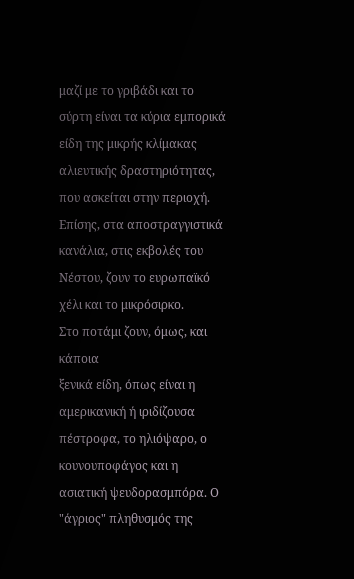μαζί με το γριβάδι και το σύρτη είναι τα κύρια εμπορικά
είδη της μικρής κλίμακας αλιευτικής δραστηριότητας, που ασκείται στην περιοχή.
Επίσης, στα αποστραγγιστικά κανάλια, στις εκβολές του Νέστου, ζουν το ευρωπαϊκό
χέλι και το μικρόσιρκο.
Στο ποτάμι ζουν, όμως, και κάποια
ξενικά είδη, όπως είναι η αμερικανική ή ιριδίζουσα πέστροφα, το ηλιόψαρο, ο
κουνουποφάγος και η ασιατική ψευδορασμπόρα. Ο "άγριος" πληθυσμός της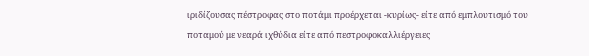ιριδίζουσας πέστροφας στο ποτάμι προέρχεται -κυρίως- είτε από εμπλουτισμό του
ποταμού με νεαρά ιχθύδια είτε από πεστροφοκαλλιέργειες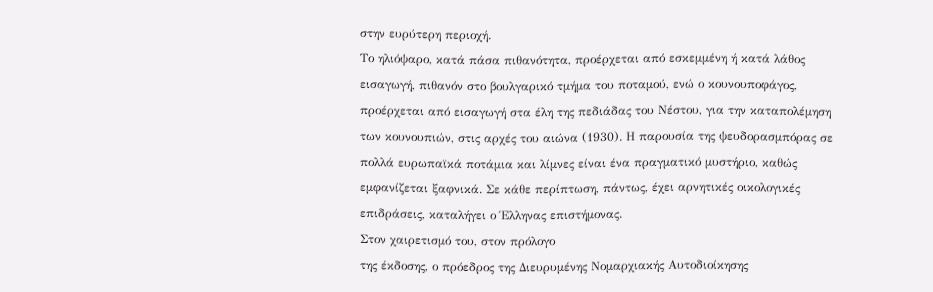στην ευρύτερη περιοχή.
Το ηλιόψαρο, κατά πάσα πιθανότητα, προέρχεται από εσκεμμένη ή κατά λάθος
εισαγωγή, πιθανόν στο βουλγαρικό τμήμα του ποταμού, ενώ ο κουνουποφάγος,
προέρχεται από εισαγωγή στα έλη της πεδιάδας του Νέστου, για την καταπολέμηση
των κουνουπιών, στις αρχές του αιώνα (1930). Η παρουσία της ψευδορασμπόρας σε
πολλά ευρωπαϊκά ποτάμια και λίμνες είναι ένα πραγματικό μυστήριο, καθώς
εμφανίζεται ξαφνικά. Σε κάθε περίπτωση, πάντως, έχει αρνητικές οικολογικές
επιδράσεις, καταλήγει ο Έλληνας επιστήμονας.
Στον χαιρετισμό του, στον πρόλογο
της έκδοσης, ο πρόεδρος της Διευρυμένης Νομαρχιακής Αυτοδιοίκησης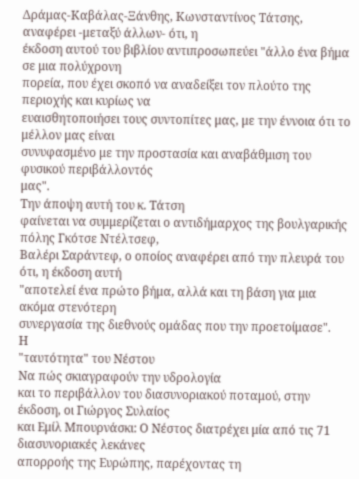Δράμας-Καβάλας-Ξάνθης, Κωνσταντίνος Τάτσης, αναφέρει -μεταξύ άλλων- ότι, η
έκδοση αυτού του βιβλίου αντιπροσωπεύει "άλλο ένα βήμα σε μια πολύχρονη
πορεία, που έχει σκοπό να αναδείξει τον πλούτο της περιοχής και κυρίως να
ευαισθητοποιήσει τους συντοπίτες μας, με την έννοια ότι το μέλλον μας είναι
συνυφασμένο με την προστασία και αναβάθμιση του φυσικού περιβάλλοντός
μας".
Την άποψη αυτή του κ. Τάτση
φαίνεται να συμμερίζεται ο αντιδήμαρχος της βουλγαρικής πόλης Γκότσε Ντέλτσεφ,
Βαλέρι Σαράντεφ, ο οποίος αναφέρει από την πλευρά του ότι, η έκδοση αυτή
"αποτελεί ένα πρώτο βήμα, αλλά και τη βάση για μια ακόμα στενότερη
συνεργασία της διεθνούς ομάδας που την προετοίμασε".
Η
"ταυτότητα" του Νέστου
Να πώς σκιαγραφούν την υδρολογία
και το περιβάλλον του διασυνοριακού ποταμού, στην έκδοση, οι Γιώργος Συλαίος
και Εμίλ Μπουρνάσκι: Ο Νέστος διατρέχει μία από τις 71 διασυνοριακές λεκάνες
απορροής της Ευρώπης, παρέχοντας τη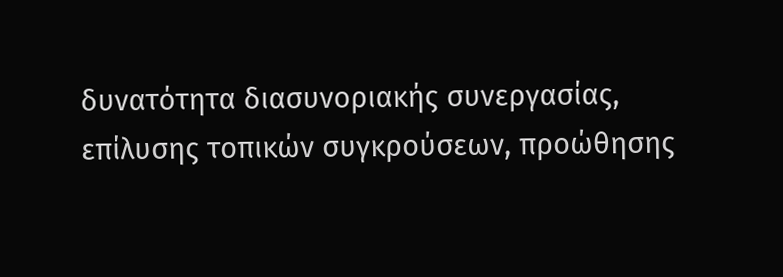δυνατότητα διασυνοριακής συνεργασίας,
επίλυσης τοπικών συγκρούσεων, προώθησης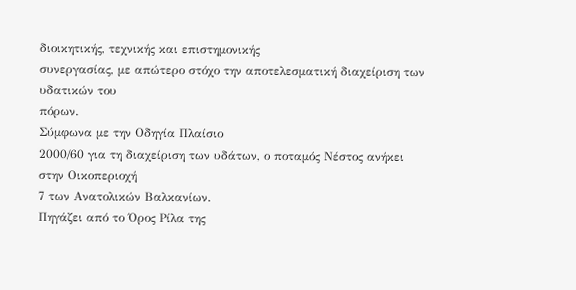διοικητικής, τεχνικής και επιστημονικής
συνεργασίας, με απώτερο στόχο την αποτελεσματική διαχείριση των υδατικών του
πόρων.
Σύμφωνα με την Οδηγία Πλαίσιο
2000/60 για τη διαχείριση των υδάτων, ο ποταμός Νέστος ανήκει στην Οικοπεριοχή
7 των Ανατολικών Βαλκανίων.
Πηγάζει από το Όρος Ρίλα της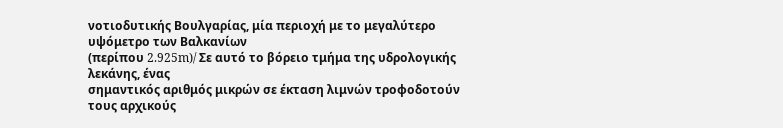νοτιοδυτικής Βουλγαρίας, μία περιοχή με το μεγαλύτερο υψόμετρο των Βαλκανίων
(περίπου 2.925m)/ Σε αυτό το βόρειο τμήμα της υδρολογικής λεκάνης, ένας
σημαντικός αριθμός μικρών σε έκταση λιμνών τροφοδοτούν τους αρχικούς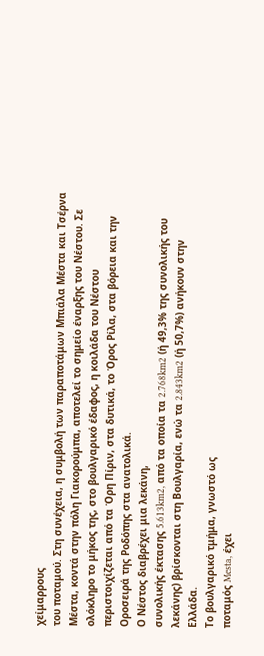χείμαρρους
του ποταμού. Στη συνέχεια, η συμβολή των παραποτάμων Μπιάλα Μέστα και Τσέρνα
Μέστα, κοντά στην πόλη Γιακορούμπα, αποτελεί το σημείο έναρξης του Νέστου. Σε
ολόκληρο το μήκος της, στο βουλγαρικό έδαφος, η κοιλάδα του Νέστου
περιστοιχίζεται από τα Όρη Πίριν, στα δυτικά, το Όρος Ρίλα, στα βόρεια και την
Οροσειρά της Ροδόπης στα ανατολικά.
Ο Νέστος διαβρέχει μια λεκάνη,
συνολικής έκτασης 5.613km2, από τα οποία τα 2.768km2 (ή 49,3% της συνολικής του
λεκάνης) βρίσκονται στη Βουλγαρία, ενώ τα 2.843km2 (ή 50,7%) ανήκουν στην
Ελλάδα.
Το βουλγαρικό τμήμα, γνωστό ως
ποταμός Mesta, έχει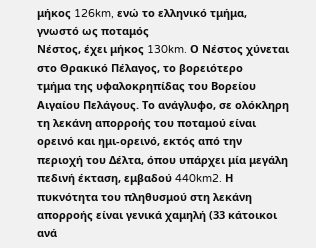μήκος 126km, ενώ το ελληνικό τμήμα, γνωστό ως ποταμός
Νέστος, έχει μήκος 130km. Ο Νέστος χύνεται στο Θρακικό Πέλαγος, το βορειότερο
τμήμα της υφαλοκρηπίδας του Βορείου Αιγαίου Πελάγους. Το ανάγλυφο, σε ολόκληρη
τη λεκάνη απορροής του ποταμού είναι ορεινό και ημι-ορεινό, εκτός από την
περιοχή του Δέλτα, όπου υπάρχει μία μεγάλη πεδινή έκταση, εμβαδού 440km2. Η
πυκνότητα του πληθυσμού στη λεκάνη απορροής είναι γενικά χαμηλή (33 κάτοικοι
ανά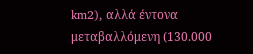km2), αλλά έντονα μεταβαλλόμενη (130.000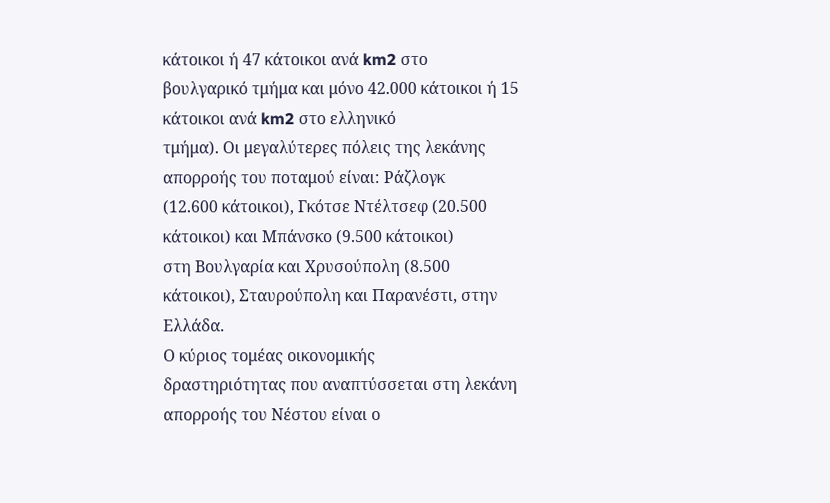κάτοικοι ή 47 κάτοικοι ανά km2 στο
βουλγαρικό τμήμα και μόνο 42.000 κάτοικοι ή 15 κάτοικοι ανά km2 στο ελληνικό
τμήμα). Οι μεγαλύτερες πόλεις της λεκάνης απορροής του ποταμού είναι: Ράζλογκ
(12.600 κάτοικοι), Γκότσε Ντέλτσεφ (20.500 κάτοικοι) και Μπάνσκο (9.500 κάτοικοι)
στη Βουλγαρία και Χρυσούπολη (8.500 κάτοικοι), Σταυρούπολη και Παρανέστι, στην
Ελλάδα.
Ο κύριος τομέας οικονομικής
δραστηριότητας που αναπτύσσεται στη λεκάνη απορροής του Νέστου είναι ο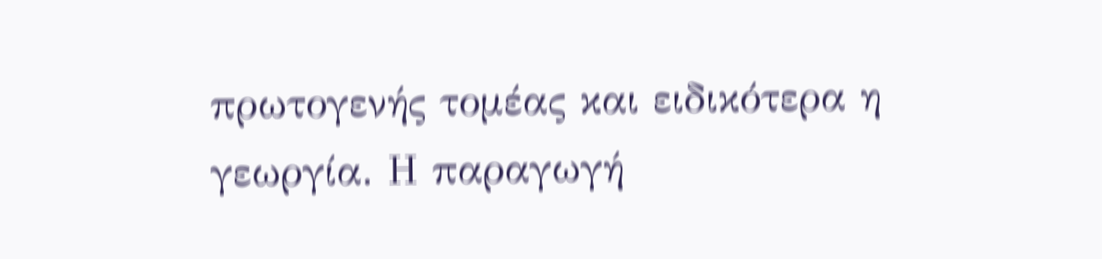πρωτογενής τομέας και ειδικότερα η γεωργία. Η παραγωγή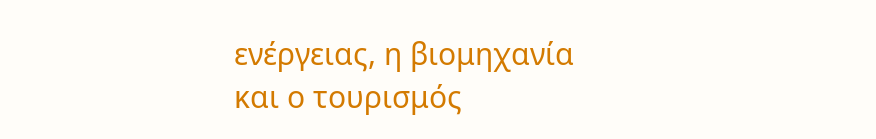ενέργειας, η βιομηχανία
και ο τουρισμός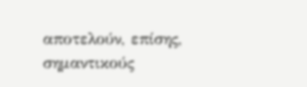αποτελούν, επίσης, σημαντικούς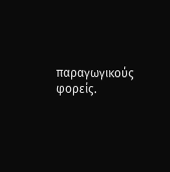παραγωγικούς φορείς.